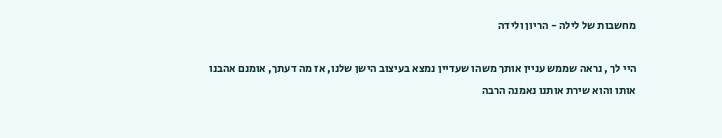מחשבות של לילה - הריון ולידה

היי לך , נראה שממש עניין אותך משהו שעדיין נמצא בעיצוב הישן שלנו, אז מה דעתך, אומנם אהבנו אותו והוא שירת אותנו נאמנה הרבה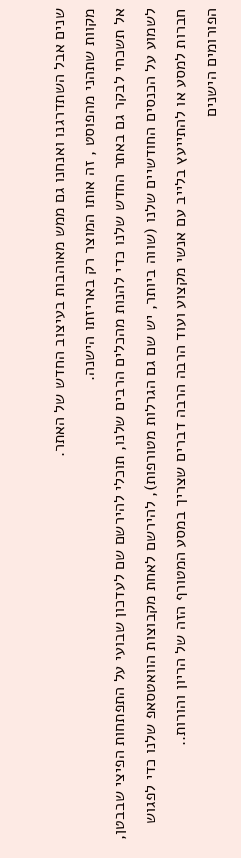שנים אבל השתדרגנו ואנחנו גם ממש מאוהבות בעיצוב החדש של האתר.
מקוות שתהני מהפוסט , זה אותו המוצר רק באריזתו הישנה.
אל תשכחי לבקר גם באתר החדש שלנו כדי להנות מהכלים הרבים שלנו, תוכלי להירשם שם לעדכון שבועי על התפתחות הפיצי שבבטן, לשמוע על הכנסים החודשיים שלנו (שווה ביותר, יש שם גם הגרלות מטורפות), להירשם לאחת מקבוצות הוואטסאפ שלנו כדי לפגוש חברות למסע או להתייעץ בלייב עם אנשי מקצוע ועוד הרבה הרבה דברים שצריך במסע המטורף הזה של הריון והורות..
הפורומים הישנים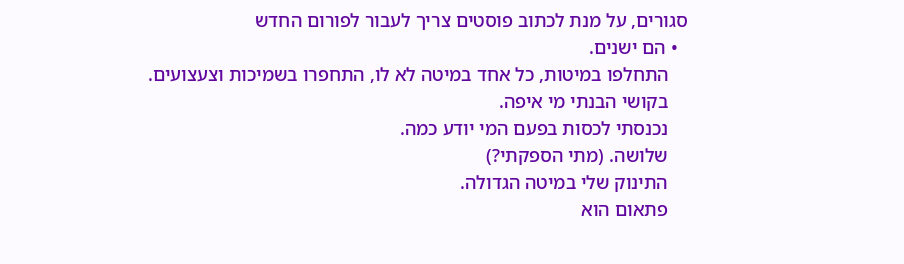סגורים, על מנת לכתוב פוסטים צריך לעבור לפורום החדש
  • הם ישנים.
    התחלפו במיטות, כל אחד במיטה לא לו, התחפרו בשמיכות וצעצועים.
    בקושי הבנתי מי איפה.
    נכנסתי לכסות בפעם המי יודע כמה.
    שלושה. (מתי הספקתי?)
    התינוק שלי במיטה הגדולה.
    פתאום הוא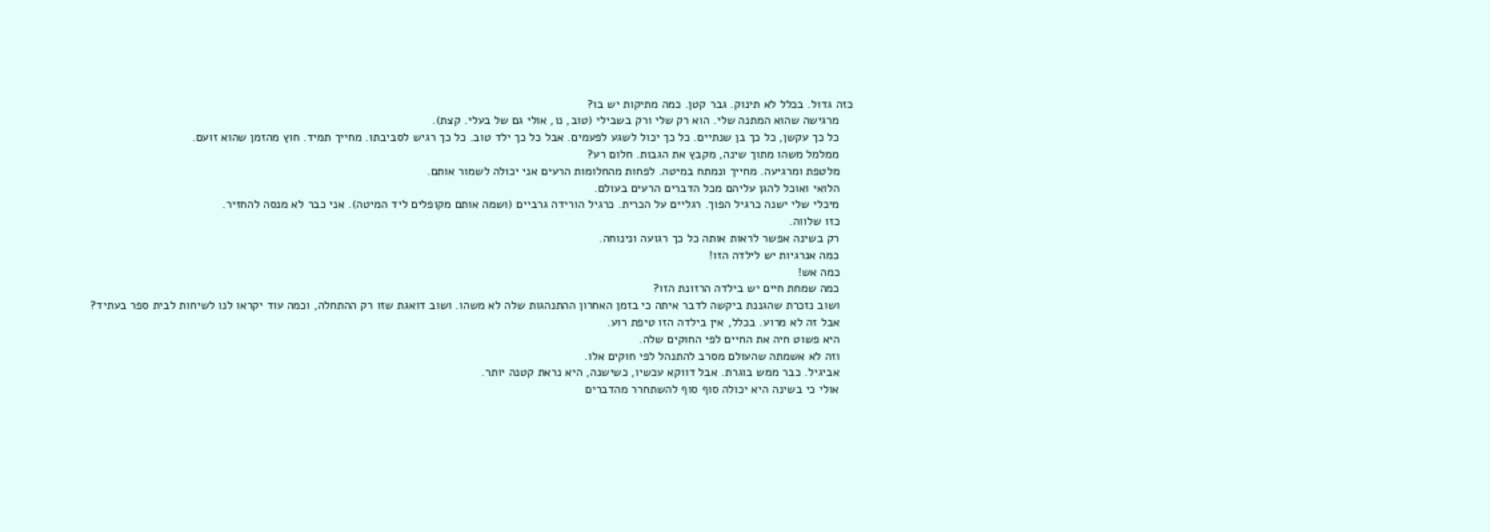כזה גדול. בכלל לא תינוק. גבר קטן. כמה מתיקות יש בו?
    מרגישה שהוא המתנה שלי. הוא רק שלי ורק בשבילי (טוב, נו, אולי גם של בעלי. קצת).
    כל כך עקשן, כל כך בן שנתיים. כל כך יכול לשגע לפעמים. אבל כל כך ילד טוב. כל כך רגיש לסביבתו. מחייך תמיד. חוץ מהזמן שהוא זועם.
    ממלמל משהו מתוך שינה, מקבץ את הגבות. חלום רע?
    מלטפת ומרגיעה. מחייך ונמתח במיטה. לפחות מהחלומות הרעים אני יכולה לשמור אותם.
    הלואי ואוכל להגן עליהם מכל הדברים הרעים בעולם.
    מיכלי שלי ישנה כרגיל הפוך. רגליים על הכרית. כרגיל הורידה גרביים (ושמה אותם מקופלים ליד המיטה). אני כבר לא מנסה להחזיר.
    כזו שלווה.
    רק בשינה אפשר לראות אותה כל כך רגועה ונינוחה.
    כמה אנרגיות יש לילדה הזו!
    כמה אש!
    כמה שמחת חיים יש בילדה הרזונת הזו?
    ושוב נזכרת שהגננת ביקשה לדבר איתה כי בזמן האחרון ההתנהגות שלה לא משהו. ושוב דואגת שזו רק ההתחלה, וכמה עוד יקראו לנו לשיחות לבית ספר בעתיד?
    אבל זה לא מרוע. בכלל, אין בילדה הזו טיפת רוע.
    היא פשוט חיה את החיים לפי החוקים שלה.
    וזה לא אשמתה שהעולם מסרב להתנהל לפי חוקים אלו.
    אביגיל. כבר ממש בוגרת. אבל דווקא עכשיו, כשישנה, היא נראת קטנה יותר.
    אולי כי בשינה היא יכולה סוף סוף להשתחרר מהדברים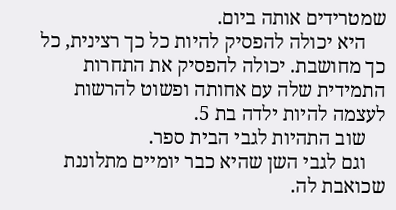שמטרידים אותה ביום.
    היא יכולה להפסיק להיות כל כך רצינית, כל כך מחושבת. יכולה להפסיק את התחרות התמידית שלה עם אחותה ופשוט להרשות לעצמה להיות ילדה בת 5.
    שוב התהיות לגבי הבית ספר.
    וגם לגבי השן שהיא כבר יומיים מתלוננת שכואבת לה.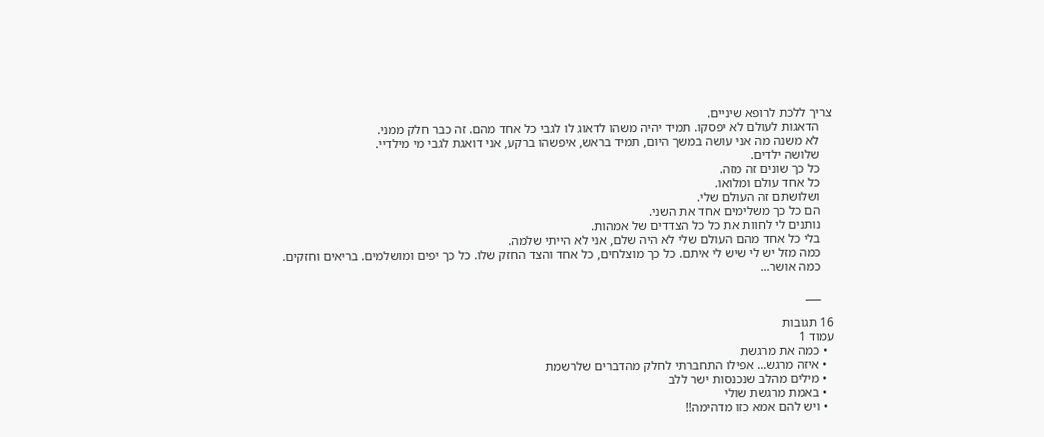צריך ללכת לרופא שיניים.
    הדאגות לעולם לא יפסקו. תמיד יהיה משהו לדאוג לו לגבי כל אחד מהם. זה כבר חלק ממני.
    לא משנה מה אני עושה במשך היום, תמיד בראש, איפשהו ברקע, אני דואגת לגבי מי מילדיי.
    שלושה ילדים.
    כל כך שונים זה מזה.
    כל אחד עולם ומלואו.
    ושלושתם זה העולם שלי.
    הם כל כך משלימים אחד את השני.
    נותנים לי לחוות את כל כל הצדדים של אמהות.
    בלי כל אחד מהם העולם שלי לא היה שלם, אני לא הייתי שלמה.
    כמה מזל יש לי שיש לי איתם. כל כך מוצלחים, כל אחד והצד החזק שלו. כל כך יפים ומושלמים. בריאים וחזקים.
    כמה אושר...

    ___

16 תגובות
עמוד 1
  • כמה את מרגשת
  • איזה מרגש... אפילו התחברתי לחלק מהדברים שלרשמת
  • מילים מהלב שנכנסות ישר ללב
  • באמת מרגשת שולי
  • ויש להם אמא כזו מדהימה!!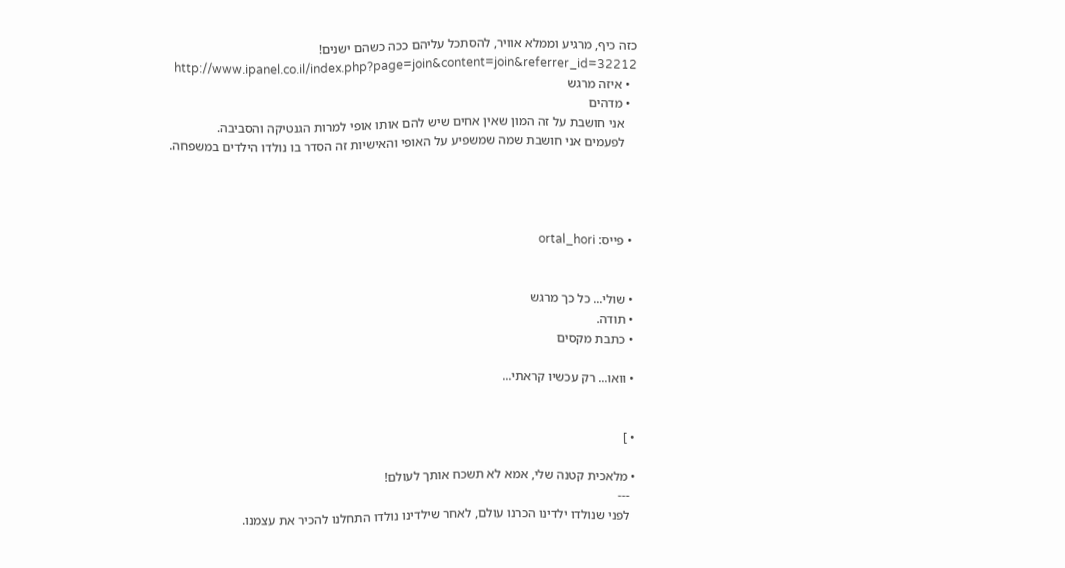כזה כיף, מרגיע וממלא אוויר, להסתכל עליהם ככה כשהם ישנים!
    http://www.ipanel.co.il/index.php?page=join&content=join&referrer_id=32212
  • איזה מרגש
  • מדהים
    אני חושבת על זה המון שאין אחים שיש להם אותו אופי למרות הגנטיקה והסביבה.
    לפעמים אני חושבת שמה שמשפיע על האופי והאישיות זה הסדר בו נולדו הילדים במשפחה.




  • פייס: ortal_hori


  • שולי... כל כך מרגש
  • תודה.
  • כתבת מקסים

  • וואו... רק עכשיו קראתי...


  • ]

  • מלאכית קטנה שלי, אמא לא תשכח אותך לעולם!
    ---
    לפני שנולדו ילדינו הכרנו עולם, לאחר שילדינו נולדו התחלנו להכיר את עצמנו.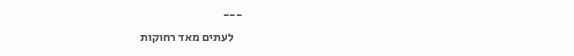---
    לעתים מאד רחוקות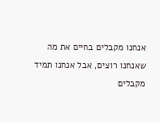אנחנו מקבלים בחיים את מה שאנחנו רוצים, אבל אנחנו תמיד מקבלים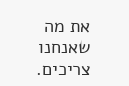את מה שאנחנו צריכים.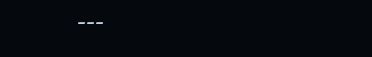---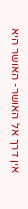אין דרך אל האושר- האושר היא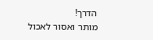הדרך!
מותר ואסור לאכול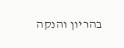בהריון והנקה